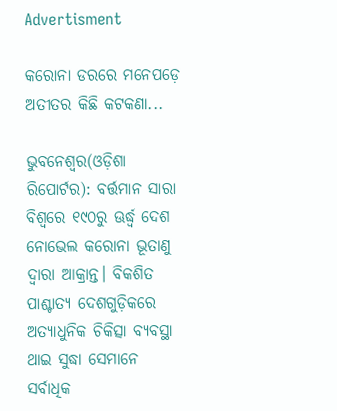Advertisment

କରୋନା ଡରରେ ମନେପଡ଼େ ଅତୀତର କିଛି କଟକଣା...

ଭୁବନେଶ୍ୱର(ଓଡ଼ିଶା ରିପୋର୍ଟର): ବର୍ତ୍ତମାନ ସାରା ବିଶ୍ୱରେ ୧୯୦ରୁ ଊର୍ଦ୍ଧ୍ୱ ଦେଶ ନୋଭେଲ କରୋନା ଭୂତାଣୁ ଦ୍ୱାରା ଆକ୍ରାନ୍ତ। ବିକଶିତ ପାଶ୍ଚାତ୍ୟ ଦେଶଗୁଡ଼ିକରେ ଅତ୍ୟାଧୁନିକ ଚିକିତ୍ସା ବ୍ୟବସ୍ଥା ଥାଇ ସୁଦ୍ଧା ସେମାନେ ସର୍ବାଧିକ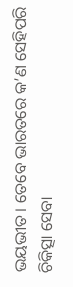ଭୟଭୀତ। ତେବେ ଭାରତରେ କ’ଣ ସେହିପରି ଚିକିତ୍ସା ସେବା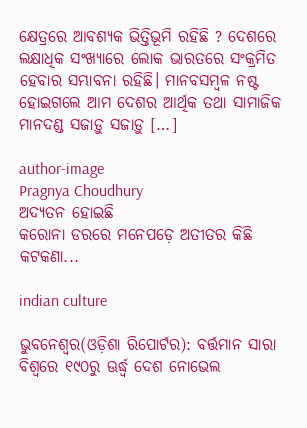କ୍ଷେତ୍ରରେ ଆବଶ୍ୟକ ଭିତ୍ତିଭୂମି ରହିଛି ? ଦେଶରେ ଲକ୍ଷାଧିକ ସଂଖ୍ୟାରେ ଲୋକ ଭାରତରେ ସଂକ୍ରମିତ ହେବାର ସମ୍ଭାବନା ରହିଛି। ମାନବସମ୍ବଳ ନଷ୍ଟ ହୋଇଗଲେ ଆମ ଦେଶର ଆର୍ଥିକ ତଥା ସାମାଜିକ ମାନଦଣ୍ଡ ସଜାଡ଼ୁ ସଜାଡ଼ୁ […]

author-image
Pragnya Choudhury
ଅଦ୍ୟତନ ହୋଇଛି
କରୋନା ଡରରେ ମନେପଡ଼େ ଅତୀତର କିଛି କଟକଣା...

indian culture

ଭୁବନେଶ୍ୱର(ଓଡ଼ିଶା ରିପୋର୍ଟର): ବର୍ତ୍ତମାନ ସାରା ବିଶ୍ୱରେ ୧୯୦ରୁ ଊର୍ଦ୍ଧ୍ୱ ଦେଶ ନୋଭେଲ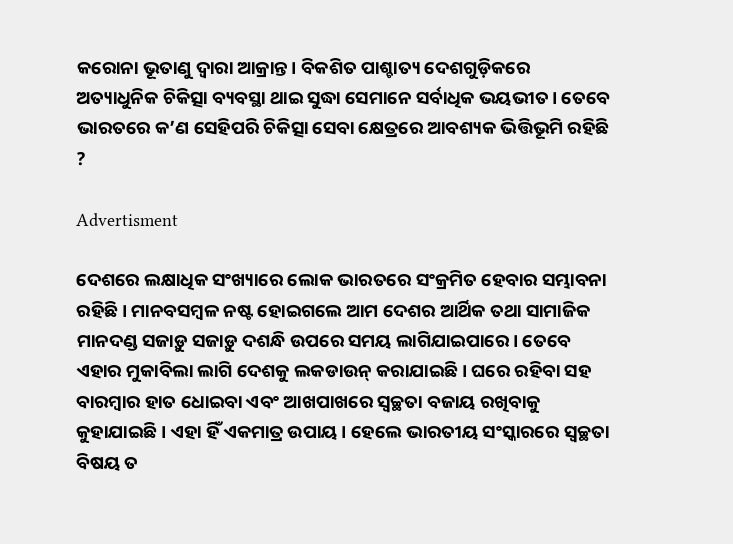କରୋନା ଭୂତାଣୁ ଦ୍ୱାରା ଆକ୍ରାନ୍ତ। ବିକଶିତ ପାଶ୍ଚାତ୍ୟ ଦେଶଗୁଡ଼ିକରେ ଅତ୍ୟାଧୁନିକ ଚିକିତ୍ସା ବ୍ୟବସ୍ଥା ଥାଇ ସୁଦ୍ଧା ସେମାନେ ସର୍ବାଧିକ ଭୟଭୀତ। ତେବେ ଭାରତରେ କ’ଣ ସେହିପରି ଚିକିତ୍ସା ସେବା କ୍ଷେତ୍ରରେ ଆବଶ୍ୟକ ଭିତ୍ତିଭୂମି ରହିଛି ?

Advertisment

ଦେଶରେ ଲକ୍ଷାଧିକ ସଂଖ୍ୟାରେ ଲୋକ ଭାରତରେ ସଂକ୍ରମିତ ହେବାର ସମ୍ଭାବନା ରହିଛି। ମାନବସମ୍ବଳ ନଷ୍ଟ ହୋଇଗଲେ ଆମ ଦେଶର ଆର୍ଥିକ ତଥା ସାମାଜିକ ମାନଦଣ୍ଡ ସଜାଡ଼ୁ ସଜାଡ଼ୁ ଦଶନ୍ଧି ଉପରେ ସମୟ ଲାଗିଯାଇପାରେ। ତେବେ ଏହାର ମୁକାବିଲା ଲାଗି ଦେଶକୁ ଲକଡାଉନ୍ କରାଯାଇଛି। ଘରେ ରହିବା ସହ ବାରମ୍ବାର ହାତ ଧୋଇବା ଏବଂ ଆଖପାଖରେ ସ୍ୱଚ୍ଛତା ବଜାୟ ରଖିବାକୁ କୁହାଯାଇଛି। ଏହା ହିଁ ଏକମାତ୍ର ଉପାୟ। ହେଲେ ଭାରତୀୟ ସଂସ୍କାରରେ ସ୍ୱଚ୍ଛତା ବିଷୟ ତ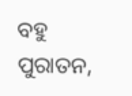ବହୁ ପୁରାତନ,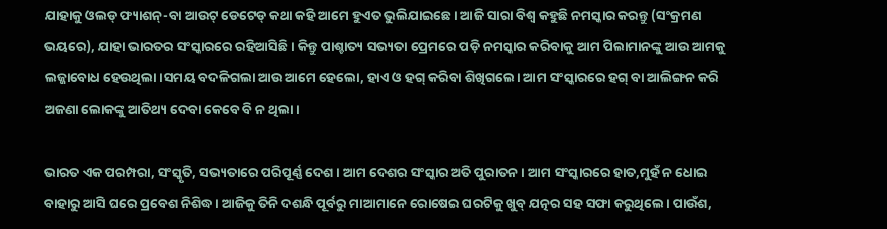ଯାହାକୁ ଓଲଡ୍ ଫ୍ୟାଶନ୍-ବା ଆଉଟ୍ ଡେଟେଡ୍ କଥା କହି ଆମେ ହୁଏତ ଭୁଲିଯାଇଛେ। ଆଜି ସାରା ବିଶ୍ୱ କହୁଛି ନମସ୍କାର କରନ୍ତୁ (ସଂକ୍ରମଣ ଭୟରେ), ଯାହା ଭାରତର ସଂସ୍କାରରେ ରହିଆସିଛି। କିନ୍ତୁ ପାଶ୍ଚାତ୍ୟ ସଭ୍ୟତା ପ୍ରେମରେ ପଡ଼ି ନମସ୍କାର କରିବାକୁ ଆମ ପିଲାମାନଙ୍କୁ ଆଉ ଆମକୁ ଲଜ୍ଜାବୋଧ ହେଉଥିଲା।ସମୟ ବଦଳିଗଲା ଆଉ ଆମେ ହେଲୋ, ହାଏ ଓ ହଗ୍ କରିବା ଶିଖିଗଲେ। ଆମ ସଂସ୍କାରରେ ହଗ୍ ବା ଆଲିଙ୍ଗନ କରି ଅଜଣା ଲୋକଙ୍କୁ ଆତିଥ୍ୟ ଦେବା କେବେ ବି ନ ଥିଲା।

ଭାରତ ଏକ ପରମ୍ପରା, ସଂସ୍କୃତି, ସଭ୍ୟତାରେ ପରିପୂର୍ଣ୍ଣ ଦେଶ। ଆମ ଦେଶର ସଂସ୍କାର ଅତି ପୁରାତନ। ଆମ ସଂସ୍କାରରେ ହାତ,ମୁହଁ ନ ଧୋଇ ବାହାରୁ ଆସି ଘରେ ପ୍ରବେଶ ନିଶିଦ୍ଧ। ଆଜିକୁ ତିନି ଦଶନ୍ଧି ପୂର୍ବରୁ ମାଆମାନେ ରୋଷେଇ ଘରଟିକୁ ଖୁବ୍ ଯତ୍ନର ସହ ସଫା କରୁଥିଲେ। ପାଉଁଶ,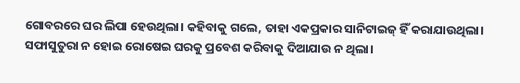ଗୋବରରେ ଘର ଲିପା ହେଉଥିଲା। କହିବାକୁ ଗଲେ, ତାହା ଏକପ୍ରକାର ସାନିଟାଇଜ୍ ହିଁ କରାଯାଉଥିଲା। ସଫାସୁତୁରା ନ ହୋଇ ରୋଷେଇ ଘରକୁ ପ୍ରବେଶ କରିବାକୁ ଦିଆଯାଉ ନ ଥିଲା।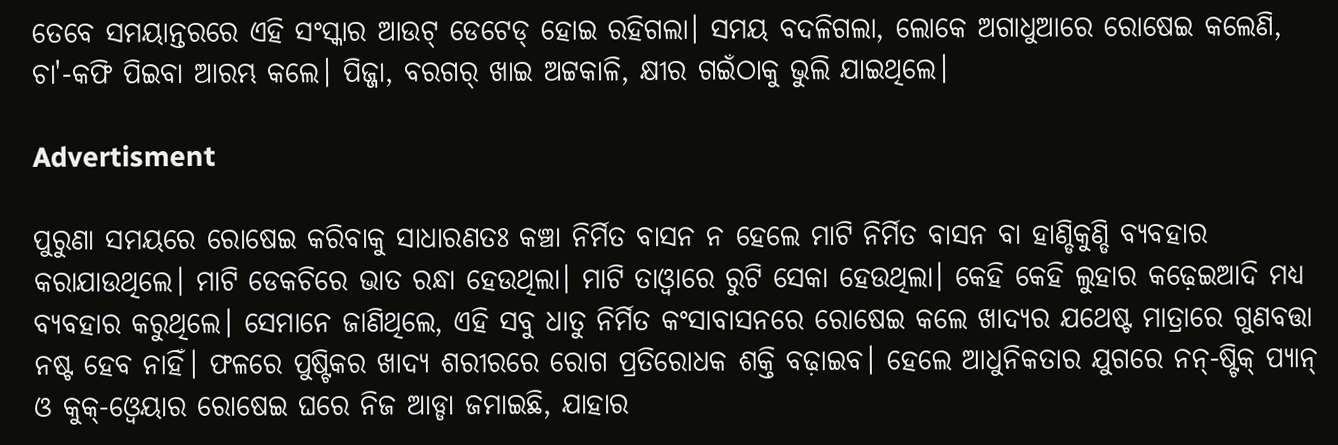ତେବେ ସମୟାନ୍ତରରେ ଏହି ସଂସ୍କାର ଆଉଟ୍ ଡେଟେଡ୍ ହୋଇ ରହିଗଲା। ସମୟ ବଦଳିଗଲା, ଲୋକେ ଅଗାଧୁଆରେ ରୋଷେଇ କଲେଣି, ଚା'-କଫି ପିଇବା ଆରମ୍ଭ କଲେ। ପିଜ୍ଜା, ବରଗର୍ ଖାଇ ଅଟ୍ଟକାଳି, କ୍ଷୀର ଗଇଁଠାକୁ ଭୁଲି ଯାଇଥିଲେ।

Advertisment

ପୁରୁଣା ସମୟରେ ରୋଷେଇ କରିବାକୁ ସାଧାରଣତଃ କଞ୍ଚା ନିର୍ମିତ ବାସନ ନ ହେଲେ ମାଟି ନିର୍ମିତ ବାସନ ବା ହାଣ୍ଡିକୁଣ୍ଡି ବ୍ୟବହାର କରାଯାଉଥିଲେ। ମାଟି ଡେକଚିରେ ଭାତ ରନ୍ଧା ହେଉଥିଲା। ମାଟି ତାଓ୍ୱାରେ ରୁଟି ସେକା ହେଉଥିଲା। କେହି କେହି ଲୁହାର କଢ଼େଇଆଦି ମଧ୍ୟ ବ୍ୟବହାର କରୁଥିଲେ। ସେମାନେ ଜାଣିଥିଲେ, ଏହି ସବୁ ଧାତୁ ନିର୍ମିତ କଂସାବାସନରେ ରୋଷେଇ କଲେ ଖାଦ୍ୟର ଯଥେଷ୍ଟ ମାତ୍ରାରେ ଗୁଣବତ୍ତା ନଷ୍ଟ ହେବ ନାହିଁ। ଫଳରେ ପୁଷ୍ଟିକର ଖାଦ୍ୟ ଶରୀରରେ ରୋଗ ପ୍ରତିରୋଧକ ଶକ୍ତି ବଢ଼ାଇବ। ହେଲେ ଆଧୁନିକତାର ଯୁଗରେ ନନ୍-ଷ୍ଟିକ୍ ପ୍ୟାନ୍ ଓ କୁକ୍-ଓ୍ୱେୟାର ରୋଷେଇ ଘରେ ନିଜ ଆଡ୍ଡା ଜମାଇଛି, ଯାହାର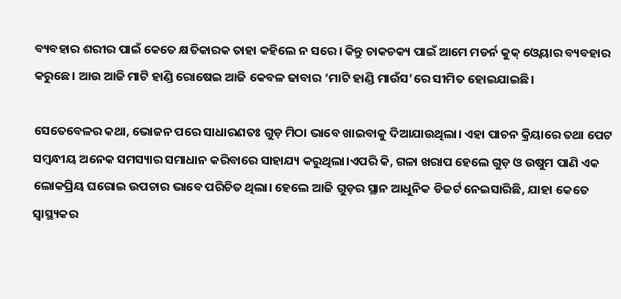ବ୍ୟବହାର ଶରୀର ପାଇଁ କେତେ କ୍ଷତିକାରକ ତାହା କହିଲେ ନ ସରେ। କିନ୍ତୁ ଚାକଚକ୍ୟ ପାଇଁ ଆମେ ମଡର୍ନ କୁକ୍ ଓ୍ୱେୟାର ବ୍ୟବହାର କରୁଛେ। ଆଉ ଆଜି ମାଟି ହାଣ୍ଡି ରୋଷେଇ ଆଜି କେବଳ ଢାବାର ‘ମାଟି ହାଣ୍ଡି ମାଉଁସ’ରେ ସୀମିତ ହୋଇଯାଇଛି।

ସେତେବେଳର କଥା, ଭୋଜନ ପରେ ସାଧାରଣତଃ ଗୁଡ଼ ମିଠା ଭାବେ ଖାଇବାକୁ ଦିଆଯାଉଥିଲା। ଏହା ପାଚନ କ୍ରିୟାରେ ତଥା ପେଟ ସମ୍ବନ୍ଧୀୟ ଅନେକ ସମସ୍ୟାର ସମାଧାନ କରିବାରେ ସାହାଯ୍ୟ କରୁଥିଲା।ଏପରି କି, ଗଳା ଖରାପ ହେଲେ ଗୁଡ଼ ଓ ଉଷୁମ ପାଣି ଏକ ଲୋକପ୍ରିୟ ଘରୋଇ ଉପଚାର ଭାବେ ପରିଚିତ ଥିଲା। ହେଲେ ଆଜି ଗୁଡ଼ର ସ୍ଥାନ ଆଧୁନିକ ଡିଜର୍ଟ ନେଇସାରିଛି, ଯାହା କେତେ ସ୍ୱାସ୍ଥ୍ୟକର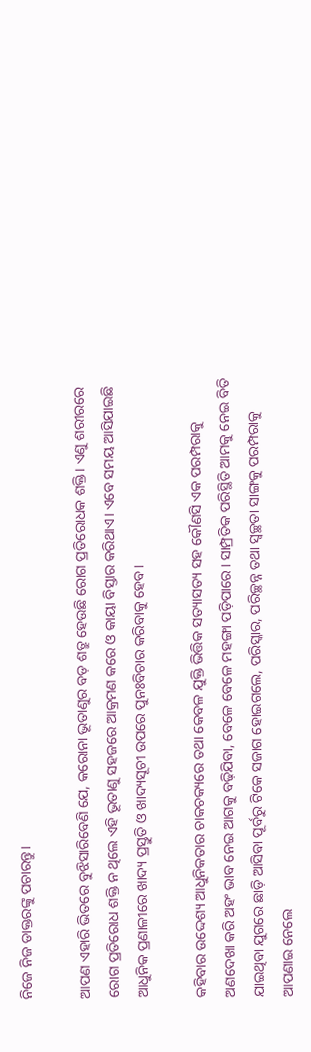ନିଜେ ନିଜ ଡାକ୍ତରଙ୍କୁ ପଚାରନ୍ତୁ।

ଆପଣ ଏହାରି ଭିତରେ ବୁଝିସାରିବେଣି ଯେ, କରୋନା ଭୂତାଣୁର ବଡ଼ ଶତ୍ରୁ ହେଉଛି ରୋଗ ପ୍ରତିରୋଧକ ଶକ୍ତି। ଏଣୁ ଶରୀରରେ ରୋଗ ପ୍ରତିରୋଧ ଶକ୍ତି ନ ଥିଲେ ଏହି ଭୂତାଣୁ ସହଜରେ ଆକ୍ରମଣ କରେ ଓ କାୟା ବିସ୍ତାର କରିଥାଏ। ଏବେ ସମୟ ଆସିଯାଇଛି ଆଧୁନିକ ପ୍ରଣାଳୀରେ ଖାଦ୍ୟ ପ୍ରସ୍ତୁତି ଓ ଖାଦ୍ୟସୂଚୀ ଉପରେ ପୁନଃବିଚାର କରିବାକୁ ହେବ।

କହିବାର ଉଦ୍ଦେଶ୍ୟ ଆଧୁନିକତାର ଚାକଚକ୍ୟରେ ତଥା କେବଳ ଯୁକ୍ତି ଭିତ୍ତିକ ସତ୍ୟାସତ୍ୟ ସହ କୌଣସି ଏକ ପରମ୍ପରାକୁ ଅଣଦେଖା କରି ଅହଂ ଭାବ ନେଇ ଆଗକୁ ବଢ଼ିଯିବା, ବେଳେ ବେଳେ ମହଙ୍ଗା ପଡ଼ିପାରେ। ସାମ୍ପ୍ରତିକ ପରିସ୍ଥିତି ଆମକୁ ନେଇ ବିତି ଯାଇଥିବା ଯୁଗରେ ଛାଡ଼ି ଆସିବା ପୂର୍ବରୁ ଟିକେ ସଜାଗ ହୋଇଗଲେ, ପରିସ୍କାର, ପରିଚ୍ଛନ୍ନ ତଥା ସ୍ୱଚ୍ଛତା ସାଙ୍ଗକୁ ପରମ୍ପରାକୁ ଆପଣାଇ ନେଲେ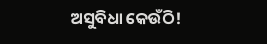ଅସୁବିଧା କେଉଁଠି!